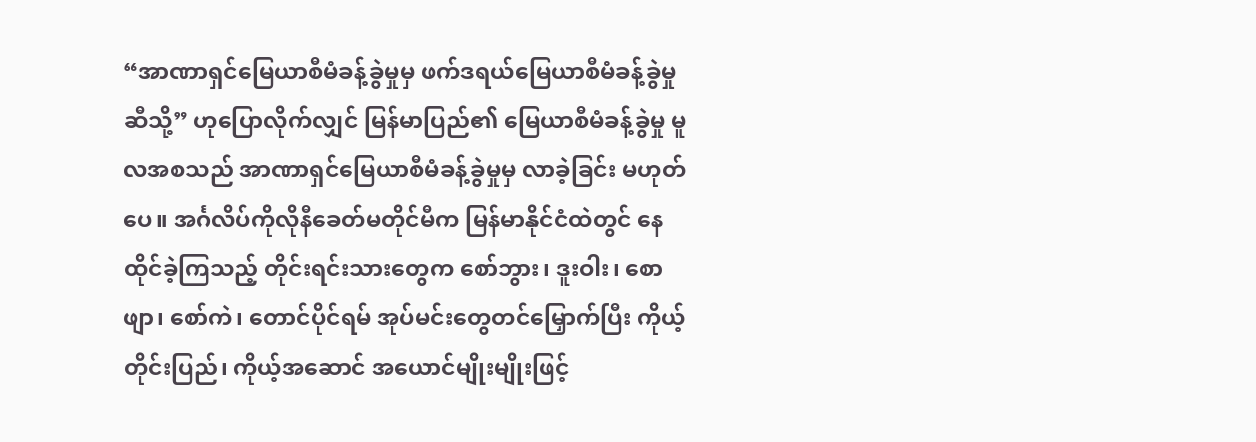“အာဏာရှင်မြေယာစီမံခန့်ခွဲမှုမှ ဖက်ဒရယ်မြေယာစီမံခန့်ခွဲမှုဆီသို့” ဟုပြောလိုက်လျှင် မြန်မာပြည်၏ မြေယာစီမံခန့်ခွဲမှု မူလအစသည် အာဏာရှင်မြေယာစီမံခန့်ခွဲမှုမှ လာခဲ့ခြင်း မဟုတ်ပေ။ အင်္ဂလိပ်ကိုလိုနီခေတ်မတိုင်မီက မြန်မာနိုင်ငံထဲတွင် နေထိုင်ခဲ့ကြသည့် တိုင်းရင်းသားတွေက စော်ဘွား၊ ဒူးဝါး၊ စောဖျာ၊ စော်ကဲ၊ တောင်ပိုင်ရမ် အုပ်မင်းတွေတင်မြှောက်ပြီး ကိုယ့်တိုင်းပြည်၊ ကိုယ့်အဆောင် အယောင်မျိုးမျိုးဖြင့်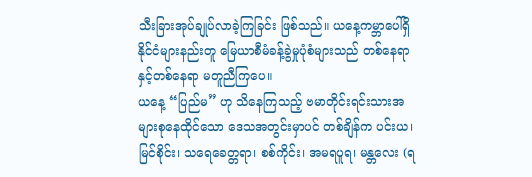သီးခြားအုပ်ချုပ်လာခဲ့ကြခြင်း ဖြစ်သည်။ ယနေ့ကမ္ဘာပေါ်ရှိ နိုင်ငံများနည်းတူ မြေယာစီမံခန့်ခွဲမှုပုံစံများသည် တစ်နေရာနှင့်တစ်နေရာ မတူညီကြပေ။
ယနေ့ “ပြည်မ” ဟု သိနေကြသည့် ဗမာတိုင်းရင်းသားအများစုနေထိုင်သော ဒေသအတွင်းမှာပင် တစ်ချိန်က ပင်းယ၊ မြင်စိုင်း၊ သရေခေတ္တရာ၊ စစ်ကိုင်း၊ အမရပူရ၊ မန္တလေး (ရ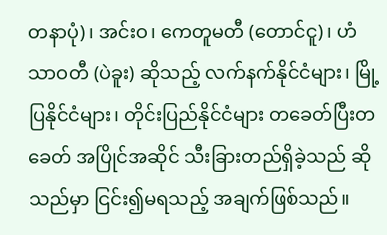တနာပုံ)၊ အင်းဝ၊ ကေတူမတီ (တောင်ငူ)၊ ဟံသာဝတီ (ပဲခူး) ဆိုသည့် လက်နက်နိုင်ငံများ၊ မြို့ပြနိုင်ငံများ၊ တိုင်းပြည်နိုင်ငံများ တခေတ်ပြီးတခေတ် အပြိုင်အဆိုင် သီးခြားတည်ရှိခဲ့သည် ဆိုသည်မှာ ငြင်း၍မရသည့် အချက်ဖြစ်သည်။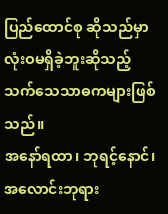ပြည်ထောင်စု ဆိုသည်မှာ လုံးဝမရှိခဲ့ဘူးဆိုသည့် သက်သေသာဓကများဖြစ်သည်။
အနော်ရထာ၊ ဘုရင့်နောင်၊ အလောင်းဘုရား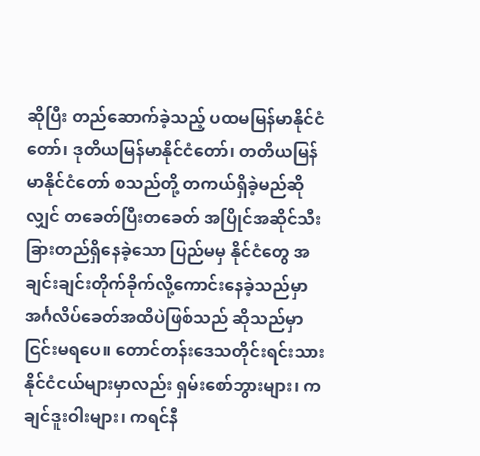ဆိုပြီး တည်ဆောက်ခဲ့သည့် ပထမမြန်မာနိုင်ငံတော်၊ ဒုတိယမြန်မာနိုင်ငံတော်၊ တတိယမြန်မာနိုင်ငံတော် စသည်တို့ တကယ်ရှိခဲ့မည်ဆိုလျှင် တခေတ်ပြီးတခေတ် အပြိုင်အဆိုင်သီးခြားတည်ရှိနေခဲ့သော ပြည်မမှ နိုင်ငံတွေ အချင်းချင်းတိုက်ခိုက်လို့ကောင်းနေခဲ့သည်မှာ အင်္ဂလိပ်ခေတ်အထိပဲဖြစ်သည် ဆိုသည်မှာ ငြင်းမရပေ။ တောင်တန်းဒေသတိုင်းရင်းသား နိုင်ငံငယ်များမှာလည်း ရှမ်းစော်ဘွားများ၊ ကချင်ဒူးဝါးများ၊ ကရင်နီ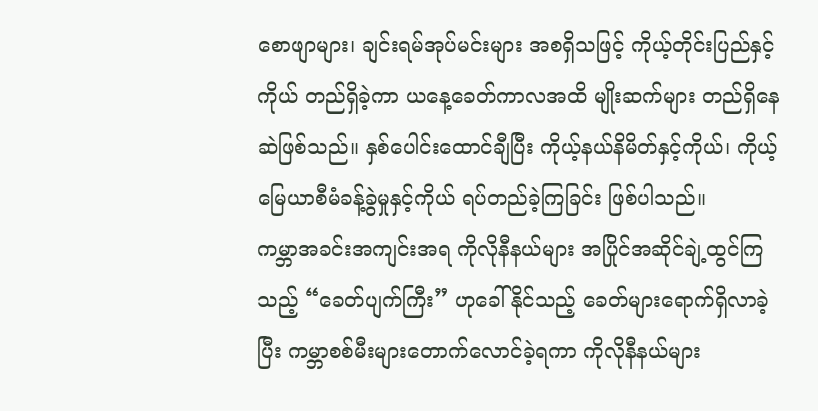စောဖျာများ၊ ချင်းရမ်အုပ်မင်းများ အစရှိသဖြင့် ကိုယ့်တိုင်းပြည်နှင့်ကိုယ် တည်ရှိခဲ့ကာ ယနေ့ခေတ်ကာလအထိ မျိုးဆက်များ တည်ရှိနေဆဲဖြစ်သည်။ နှစ်ပေါင်းထောင်ချီပြီး ကိုယ့်နယ်နိမိတ်နှင့်ကိုယ်၊ ကိုယ့်မြေယာစီမံခန့်ခွဲမှုနှင့်ကိုယ် ရပ်တည်ခဲ့ကြခြင်း ဖြစ်ပါသည်။
ကမ္ဘာအခင်းအကျင်းအရ ကိုလိုနီနယ်များ အပြိုင်အဆိုင်ချဲ့ထွင်ကြသည့် “ခေတ်ပျက်ကြီး” ဟုခေါ်နိုင်သည့် ခေတ်များရောက်ရှိလာခဲ့ပြီး ကမ္ဘာစစ်မီးများတောက်လောင်ခဲ့ရကာ ကိုလိုနီနယ်များ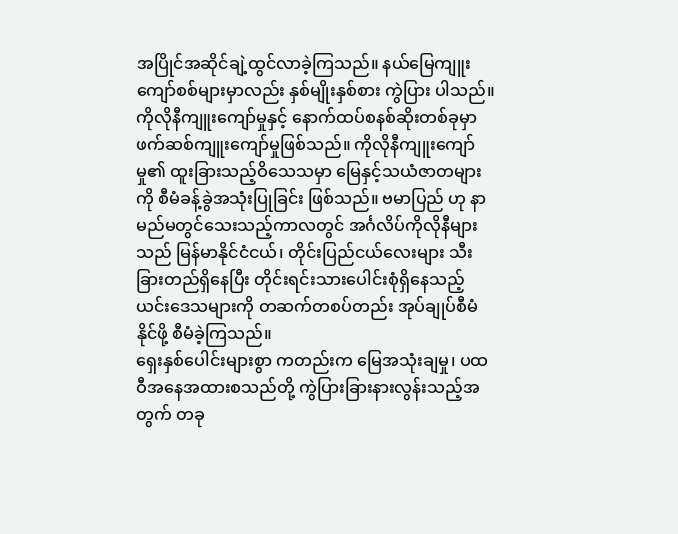အပြိုင်အဆိုင်ချဲ့ထွင်လာခဲ့ကြသည်။ နယ်မြေကျူးကျော်စစ်များမှာလည်း နှစ်မျိုးနှစ်စား ကွဲပြား ပါသည်။ ကိုလိုနီကျူးကျော်မှုနှင့် နောက်ထပ်စနစ်ဆိုးတစ်ခုမှာ ဖက်ဆစ်ကျူးကျော်မှုဖြစ်သည်။ ကိုလိုနီကျူးကျော်မှု၏ ထူးခြားသည့်ဝိသေသမှာ မြေနှင့်သယံဇာတများကို စီမံခန့်ခွဲအသုံးပြုခြင်း ဖြစ်သည်။ ဗမာပြည် ဟု နာမည်မတွင်သေးသည့်ကာလတွင် အင်္ဂလိပ်ကိုလိုနီများသည် မြန်မာနိုင်ငံငယ်၊ တိုင်းပြည်ငယ်လေးများ သီးခြားတည်ရှိနေပြီး တိုင်းရင်းသားပေါင်းစုံရှိနေသည့် ယင်းဒေသများကို တဆက်တစပ်တည်း အုပ်ချုပ်စီမံနိုင်ဖို့ စီမံခဲ့ကြသည်။
ရှေးနှစ်ပေါင်းများစွာ ကတည်းက မြေအသုံးချမှု၊ ပထဝီအနေအထားစသည်တို့ ကွဲပြားခြားနားလွန်းသည့်အတွက် တခု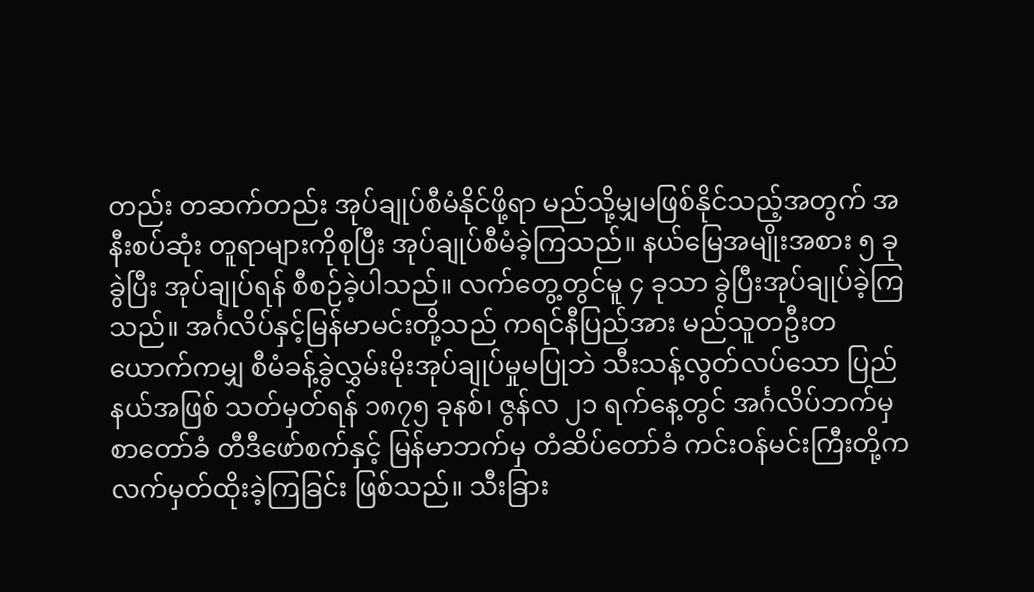တည်း တဆက်တည်း အုပ်ချုပ်စီမံနိုင်ဖို့ရာ မည်သို့မျှမဖြစ်နိုင်သည့်အတွက် အနီးစပ်ဆုံး တူရာများကိုစုပြီး အုပ်ချုပ်စီမံခဲ့ကြသည်။ နယ်မြေအမျိုးအစား ၅ ခုခွဲပြီး အုပ်ချုပ်ရန် စီစဉ်ခဲ့ပါသည်။ လက်တွေ့တွင်မူ ၄ ခုသာ ခွဲပြီးအုပ်ချုပ်ခဲ့ကြသည်။ အင်္ဂလိပ်နှင့်မြန်မာမင်းတို့သည် ကရင်နီပြည်အား မည်သူတဦးတယောက်ကမျှ စီမံခန့်ခွဲလွှမ်းမိုးအုပ်ချုပ်မှုမပြုဘဲ သီးသန့်လွတ်လပ်သော ပြည်နယ်အဖြစ် သတ်မှတ်ရန် ၁၈၇၅ ခုနစ်၊ ဇွန်လ ၂၁ ရက်နေ့တွင် အင်္ဂလိပ်ဘက်မှ စာတော်ခံ တီဒီဖော်စက်နှင့် မြန်မာဘက်မှ တံဆိပ်တော်ခံ ကင်းဝန်မင်းကြီးတို့က လက်မှတ်ထိုးခဲ့ကြခြင်း ဖြစ်သည်။ သီးခြား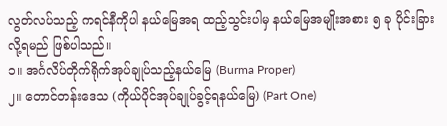လွတ်လပ်သည့် ကရင်နီကိုပါ နယ်မြေအရ ထည့်သွင်းပါမှ နယ်မြေအမျိုးအစား ၅ ခု ပိုင်းခြားလို့ရမည် ဖြစ်ပါသည်။
၁။ အင်္ဂလိပ်တိုက်ရိုက်အုပ်ချုပ်သည့်နယ်မြေ (Burma Proper)
၂။ တောင်တန်းဒေသ (ကိုယ်ပိုင်အုပ်ချုပ်ခွင့်ရနယ်မြေ) (Part One)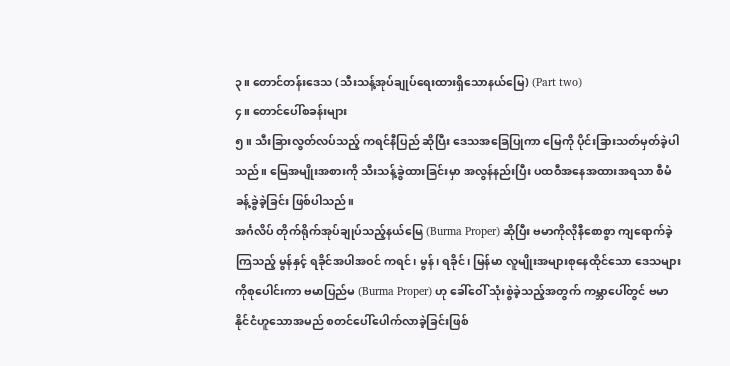၃။ တောင်တန်းဒေသ (သီးသန့်အုပ်ချုပ်ရေးထားရှိသောနယ်မြေ) (Part two)
၄။ တောင်ပေါ်စခန်းများ
၅။ သီးခြားလွတ်လပ်သည့် ကရင်နီပြည် ဆိုပြီး ဒေသအခြေပြုကာ မြေကို ပိုင်းခြားသတ်မှတ်ခဲ့ပါသည်။ မြေအမျိုးအစားကို သီးသန့်ခွဲထားခြင်းမှာ အလွန်နည်းပြီး ပထဝီအနေအထားအရသာ စီမံခန့်ခွဲခဲ့ခြင်း ဖြစ်ပါသည်။
အင်္ဂလိပ် တိုက်ရိုက်အုပ်ချုပ်သည့်နယ်မြေ (Burma Proper) ဆိုပြီး ဗမာကိုလိုနီစောစွာ ကျရောက်ခဲ့ကြသည့် မွန်နှင့် ရခိုင်အပါအဝင် ကရင်၊ မွန်၊ ရခိုင်၊ မြန်မာ လူမျိုးအများစုနေထိုင်သော ဒေသများကိုစုပေါင်းကာ ဗမာပြည်မ (Burma Proper) ဟု ခေါ်ဝေါ် သုံးစွဲခဲ့သည့်အတွက် ကမ္ဘာပေါ်တွင် ဗမာနိုင်ငံဟူသောအမည် စတင်ပေါ်ပေါက်လာခဲ့ခြင်းဖြစ်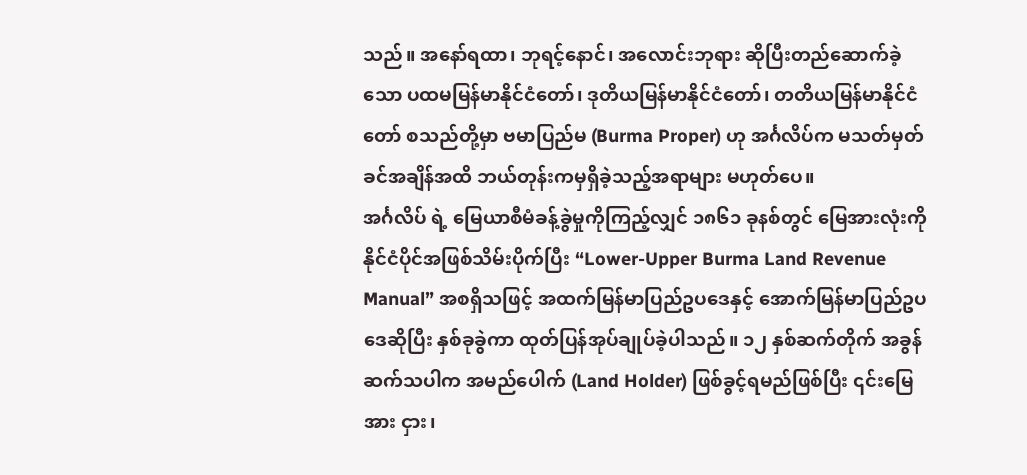သည်။ အနော်ရထာ၊ ဘုရင့်နောင်၊ အလောင်းဘုရား ဆိုပြီးတည်ဆောက်ခဲ့သော ပထမမြန်မာနိုင်ငံတော်၊ ဒုတိယမြန်မာနိုင်ငံတော်၊ တတိယမြန်မာနိုင်ငံတော် စသည်တို့မှာ ဗမာပြည်မ (Burma Proper) ဟု အင်္ဂလိပ်က မသတ်မှတ်ခင်အချိန်အထိ ဘယ်တုန်းကမှရှိခဲ့သည့်အရာများ မဟုတ်ပေ။
အင်္ဂလိပ် ရဲ့ မြေယာစီမံခန့်ခွဲမှုကိုကြည့်လျှင် ၁၈၆၁ ခုနစ်တွင် မြေအားလုံးကို နိုင်ငံပိုင်အဖြစ်သိမ်းပိုက်ပြီး “Lower-Upper Burma Land Revenue Manual” အစရှိသဖြင့် အထက်မြန်မာပြည်ဥပဒေနှင့် အောက်မြန်မာပြည်ဥပဒေဆိုပြီး နှစ်ခုခွဲကာ ထုတ်ပြန်အုပ်ချုပ်ခဲ့ပါသည်။ ၁၂ နှစ်ဆက်တိုက် အခွန်ဆက်သပါက အမည်ပေါက် (Land Holder) ဖြစ်ခွင့်ရမည်ဖြစ်ပြီး ၎င်းမြေအား ငှား၊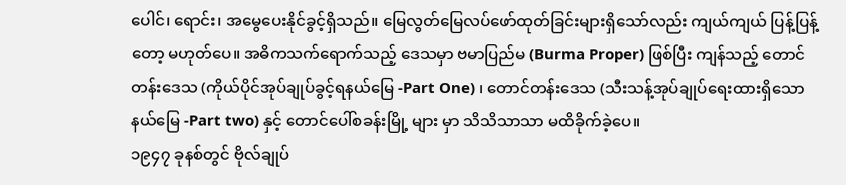ပေါင်၊ ရောင်း၊ အမွေပေးနိုင်ခွင့်ရှိသည်။ မြေလွတ်မြေလပ်ဖော်ထုတ်ခြင်းများရှိသော်လည်း ကျယ်ကျယ် ပြန့်ပြန့်တော့ မဟုတ်ပေ။ အဓိကသက်ရောက်သည့် ဒေသမှာ ဗမာပြည်မ (Burma Proper) ဖြစ်ပြီး ကျန်သည့် တောင်တန်းဒေသ (ကိုယ်ပိုင်အုပ်ချုပ်ခွင့်ရနယ်မြေ -Part One) ၊ တောင်တန်းဒေသ (သီးသန့်အုပ်ချုပ်ရေးထားရှိသောနယ်မြေ -Part two) နှင့် တောင်ပေါ်စခန်းမြို့ များ မှာ သိသိသာသာ မထိခိုက်ခဲ့ပေ။
၁၉၄၇ ခုနစ်တွင် ဗိုလ်ချုပ်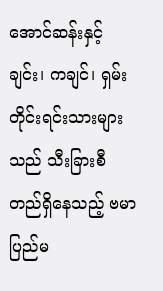အောင်ဆန်းနှင့် ချင်း၊ ကချင်၊ ရှမ်းတိုင်းရင်းသားများသည် သီးခြားစီတည်ရှိနေသည့် ဗမာပြည်မ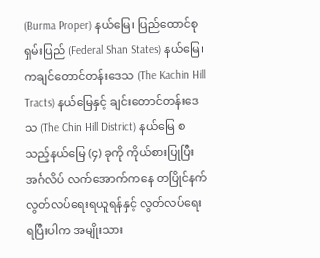(Burma Proper) နယ်မြေ၊ ပြည်ထောင်စုရှမ်းပြည် (Federal Shan States) နယ်မြေ၊ ကချင်တောင်တန်းဒေသ (The Kachin Hill Tracts) နယ်မြေနှင့် ချင်းတောင်တန်းဒေသ (The Chin Hill District) နယ်မြေ စသည့်နယ်မြေ (၄) ခုကို ကိုယ်စားပြုပြီး အင်္ဂလိပ် လက်အောက်ကနေ တပြိုင်နက်လွတ်လပ်ရေးရယူရန်နှင့် လွတ်လပ်ရေးရပြီးပါက အမျိုးသား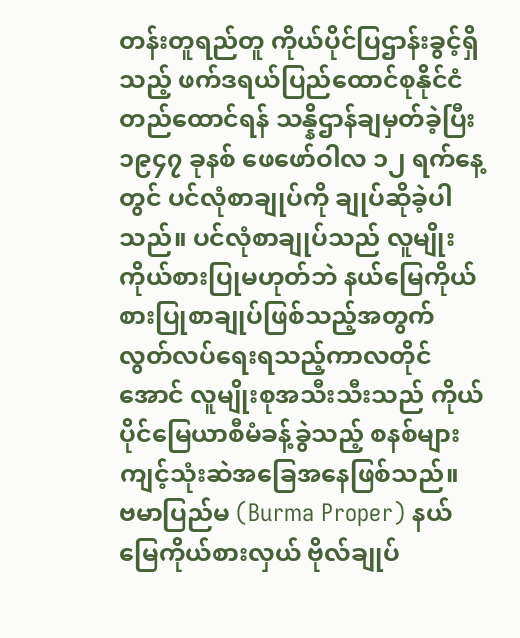တန်းတူရည်တူ ကိုယ်ပိုင်ပြဌာန်းခွင့်ရှိသည့် ဖက်ဒရယ်ပြည်ထောင်စုနိုင်ငံ တည်ထောင်ရန် သန္နိဌာန်ချမှတ်ခဲ့ပြီး ၁၉၄၇ ခုနစ် ဖေဖော်ဝါလ ၁၂ ရက်နေ့တွင် ပင်လုံစာချုပ်ကို ချုပ်ဆိုခဲ့ပါသည်။ ပင်လုံစာချုပ်သည် လူမျိုးကိုယ်စားပြုမဟုတ်ဘဲ နယ်မြေကိုယ်စားပြုစာချုပ်ဖြစ်သည့်အတွက် လွတ်လပ်ရေးရသည့်ကာလတိုင်အောင် လူမျိုးစုအသီးသီးသည် ကိုယ်ပိုင်မြေယာစီမံခန့်ခွဲသည့် စနစ်များ ကျင့်သုံးဆဲအခြေအနေဖြစ်သည်။
ဗမာပြည်မ (Burma Proper) နယ်မြေကိုယ်စားလှယ် ဗိုလ်ချုပ်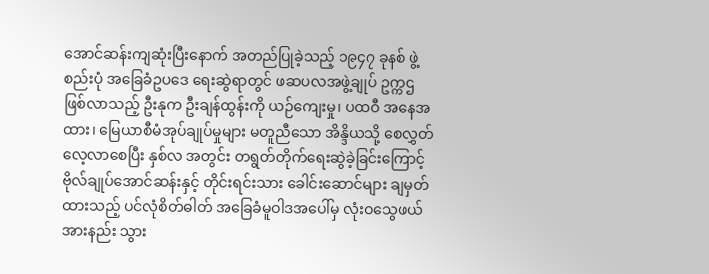အောင်ဆန်းကျဆုံးပြီးနောက် အတည်ပြုခဲ့သည့် ၁၉၄၇ ခုနစ် ဖွဲ့စည်းပုံ အခြေခံဥပဒေ ရေးဆွဲရာတွင် ဖဆပလအဖွဲ့ချုပ် ဥက္ကဌဖြစ်လာသည့် ဦးနုက ဦးချန်ထွန်းကို ယဉ်ကျေးမှု၊ ပထဝီ အနေအထား၊ မြေယာစီမံအုပ်ချုပ်မှုများ မတူညီသော အိန္ဒိယသို့ စေလွှတ်လေ့လာစေပြီး နှစ်လ အတွင်း တရွတ်တိုက်ရေးဆွဲခဲ့ခြင်းကြောင့် ဗိုလ်ချုပ်အောင်ဆန်းနှင့် တိုင်းရင်းသား ခေါင်းဆောင်များ ချမှတ်ထားသည့် ပင်လုံစိတ်ဓါတ် အခြေခံမူဝါဒအပေါ်မှ လုံးဝသွေဖယ် အားနည်း သွား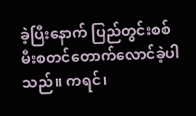ခဲ့ပြီးနောက် ပြည်တွင်းစစ်မီးစတင်တောက်လောင်ခဲ့ပါသည်။ ကရင်၊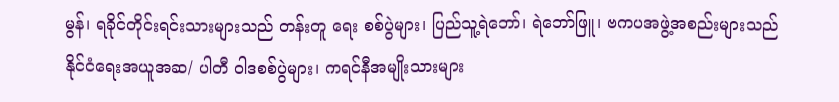မွန်၊ ရခိုင်တိုင်းရင်းသားများသည် တန်းတူ ရေး စစ်ပွဲများ၊ ပြည်သူ့ရဲဘော်၊ ရဲဘော်ဖြူ၊ ဗကပအဖွဲ့အစည်းများသည် နိုင်ငံရေးအယူအဆ/ ပါတီ ဝါဒစစ်ပွဲများ၊ ကရင်နီအမျိုးသားများ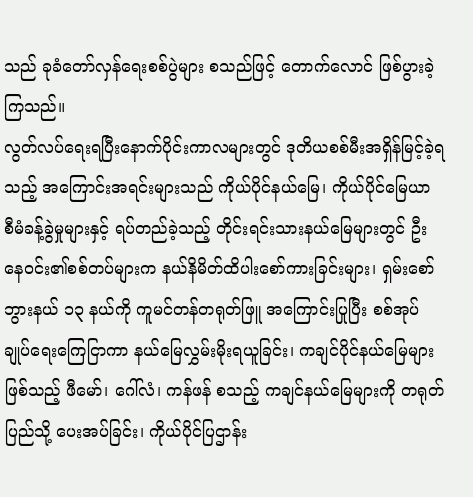သည် ခုခံတော်လှန်ရေးစစ်ပွဲများ စသည်ဖြင့် တောက်လောင် ဖြစ်ပွားခဲ့ကြသည်။
လွတ်လပ်ရေးရပြီးနောက်ပိုင်းကာလများတွင် ဒုတိယစစ်မီးအရှိန်မြင့်ခဲ့ရသည့် အကြောင်းအရင်းများသည် ကိုယ်ပိုင်နယ်မြေ၊ ကိုယ်ပိုင်မြေယာ စီမံခန့်ခွဲမှုများနှင့် ရပ်တည်ခဲ့သည့် တိုင်းရင်းသားနယ်မြေများတွင် ဦးနေဝင်း၏စစ်တပ်များက နယ်နိမိတ်ထိပါးစော်ကားခြင်းများ၊ ရှမ်းစော်ဘွားနယ် ၁၃ နယ်ကို ကူမင်တန်တရုတ်ဖြူ အကြောင်းပြုပြီး စစ်အုပ်ချုပ်ရေးကြေငြာကာ နယ်မြေလွှမ်းမိုးရယူခြင်း၊ ကချင်ပိုင်နယ်မြေများ ဖြစ်သည့် ဖီမော်၊ ဂေါ်လံ၊ ကန်ဖန် စသည့် ကချင်နယ်မြေများကို တရုတ်ပြည်သို့ ပေးအပ်ခြင်း၊ ကိုယ်ပိုင်ပြဌာန်း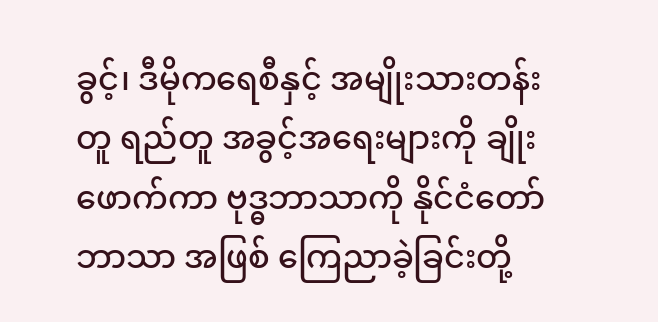ခွင့်၊ ဒီမိုကရေစီနှင့် အမျိုးသားတန်းတူ ရည်တူ အခွင့်အရေးများကို ချိုးဖောက်ကာ ဗုဒ္ဓဘာသာကို နိုင်ငံတော်ဘာသာ အဖြစ် ကြေညာခဲ့ခြင်းတို့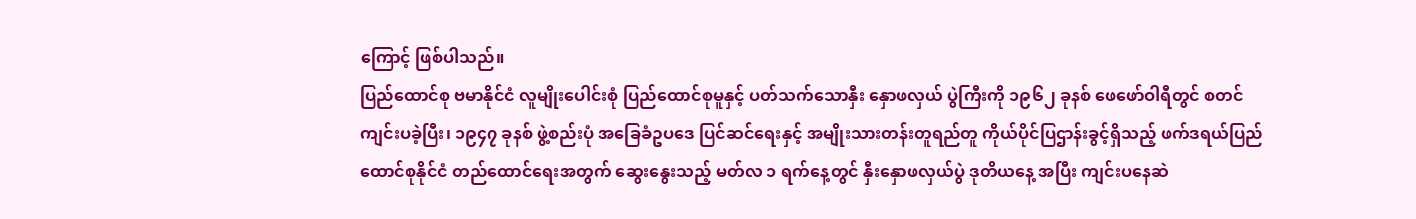ကြောင့် ဖြစ်ပါသည်။
ပြည်ထောင်စု ဗမာနိုင်ငံ လူမျိုးပေါင်းစုံ ပြည်ထောင်စုမူနှင့် ပတ်သက်သောနှီး နှောဖလှယ် ပွဲကြီးကို ၁၉၆၂ ခုနစ် ဖေဖော်ဝါရီတွင် စတင်ကျင်းပခဲ့ပြီး၊ ၁၉၄၇ ခုနစ် ဖွဲ့စည်းပုံ အခြေခံဥပဒေ ပြင်ဆင်ရေးနှင့် အမျိုးသားတန်းတူရည်တူ ကိုယ်ပိုင်ပြဌာန်းခွင့်ရှိသည့် ဖက်ဒရယ်ပြည်ထောင်စုနိုင်ငံ တည်ထောင်ရေးအတွက် ဆွေးနွေးသည့် မတ်လ ၁ ရက်နေ့တွင် နှီးနှောဖလှယ်ပွဲ ဒုတိယနေ့ အပြီး ကျင်းပနေဆဲ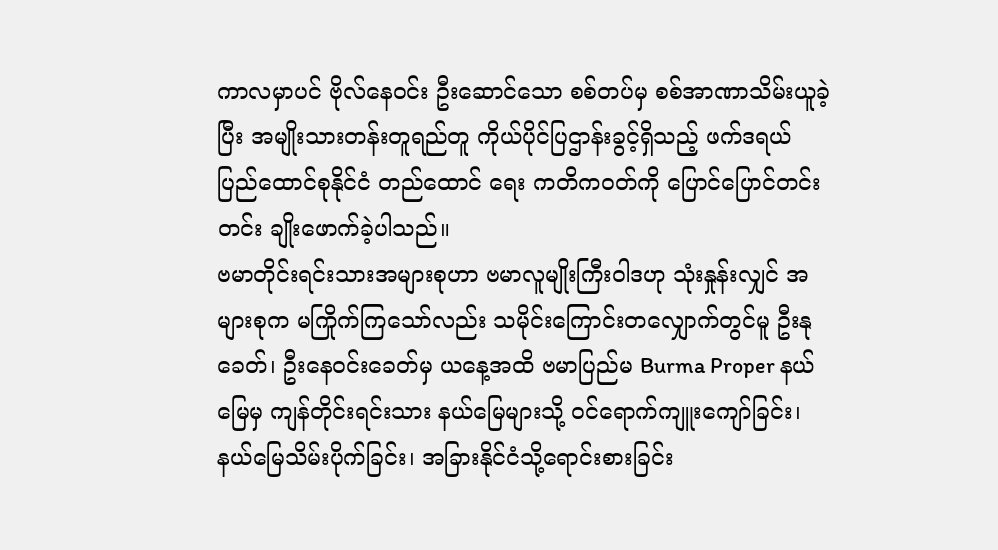ကာလမှာပင် ဗိုလ်နေဝင်း ဦးဆောင်သော စစ်တပ်မှ စစ်အာဏာသိမ်းယူခဲ့ပြီး အမျိုးသားတန်းတူရည်တူ ကိုယ်ပိုင်ပြဌာန်းခွင့်ရှိသည့် ဖက်ဒရယ် ပြည်ထောင်စုနိုင်ငံ တည်ထောင် ရေး ကတိကဝတ်ကို ပြောင်ပြောင်တင်းတင်း ချိုးဖောက်ခဲ့ပါသည်။
ဗမာတိုင်းရင်းသားအများစုဟာ ဗမာလူမျိုးကြီးဝါဒဟု သုံးနှုန်းလျှင် အများစုက မကြိုက်ကြသော်လည်း သမိုင်းကြောင်းတလျှောက်တွင်မူ ဦးနုခေတ်၊ ဦးနေဝင်းခေတ်မှ ယနေ့အထိ ဗမာပြည်မ Burma Proper နယ်မြေမှ ကျန်တိုင်းရင်းသား နယ်မြေများသို့ ဝင်ရောက်ကျူးကျော်ခြင်း၊ နယ်မြေသိမ်းပိုက်ခြင်း၊ အခြားနိုင်ငံသို့ရောင်းစားခြင်း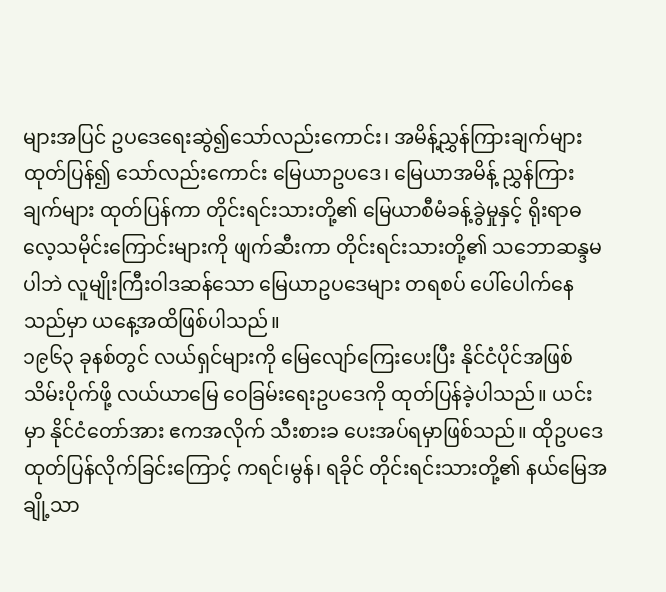များအပြင် ဥပဒေရေးဆွဲ၍သော်လည်းကောင်း၊ အမိန့်ညွှန်ကြားချက်များ ထုတ်ပြန်၍ သော်လည်းကောင်း မြေယာဥပဒေ၊ မြေယာအမိန့် ညွှန်ကြားချက်များ ထုတ်ပြန်ကာ တိုင်းရင်းသားတို့၏ မြေယာစီမံခန့်ခွဲမှုနှင့် ရိုးရာဓလေ့သမိုင်းကြောင်းများကို ဖျက်ဆီးကာ တိုင်းရင်းသားတို့၏ သဘောဆန္ဒမပါဘဲ လူမျိုးကြီးဝါဒဆန်သော မြေယာဥပဒေများ တရစပ် ပေါ်ပေါက်နေသည်မှာ ယနေ့အထိဖြစ်ပါသည်။
၁၉၆၃ ခုနစ်တွင် လယ်ရှင်များကို မြေလျော်ကြေးပေးပြီး နိုင်ငံပိုင်အဖြစ် သိမ်းပိုက်ဖို့ လယ်ယာမြေ ဝေခြမ်းရေးဥပဒေကို ထုတ်ပြန်ခဲ့ပါသည်။ ယင်းမှာ နိုင်ငံတော်အား ဧကအလိုက် သီးစားခ ပေးအပ်ရမှာဖြစ်သည်။ ထိုဥပဒေ ထုတ်ပြန်လိုက်ခြင်းကြောင့် ကရင်၊မွန်၊ ရခိုင် တိုင်းရင်းသားတို့၏ နယ်မြေအချို့သာ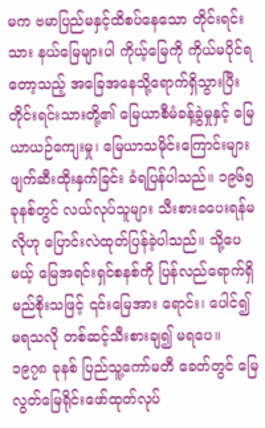မက ဗမာပြည်မနှင့်ထိစပ်နေသော တိုင်းရင်းသား နယ်မြေများပါ ကိုယ့်မြေကို ကိုယ်မပိုင်ရတော့သည့် အခြေအနေသို့ရောက်ရှိသွားပြီး တိုင်းရင်းသားတို့၏ မြေယာစီမံခန့်ခွဲမှုနှင့် မြေယာယဉ်ကျေးမှု၊ မြေယာသမိုင်းကြောင်းများ ဖျက်ဆီးထိုးနှက်ခြင်း ခံရပြန်ပါသည်။ ၁၉၆၅ ခုနစ်တွင် လယ်လုပ်သူများ သီးစားခပေးရန်မလိုဟု ပြောင်းလဲထုတ်ပြန်ခဲ့ပါသည်။ သို့ပေမယ့် မြေအရင်းရှင်စနစ်ကို ပြန်လည်ရောက်ရှိမည်စိုးသဖြင့် ၎င်းမြေအား ရောင်း၊ ပေါင်၍မရသလို တစ်ဆင့်သီးစားချ၍ မရပေ။ ၁၉၇၈ ခုနစ် ပြည်သူ့ကော်မတီ ခေတ်တွင် မြေလွတ်မြေရိုင်းဖော်ထုတ်လုပ်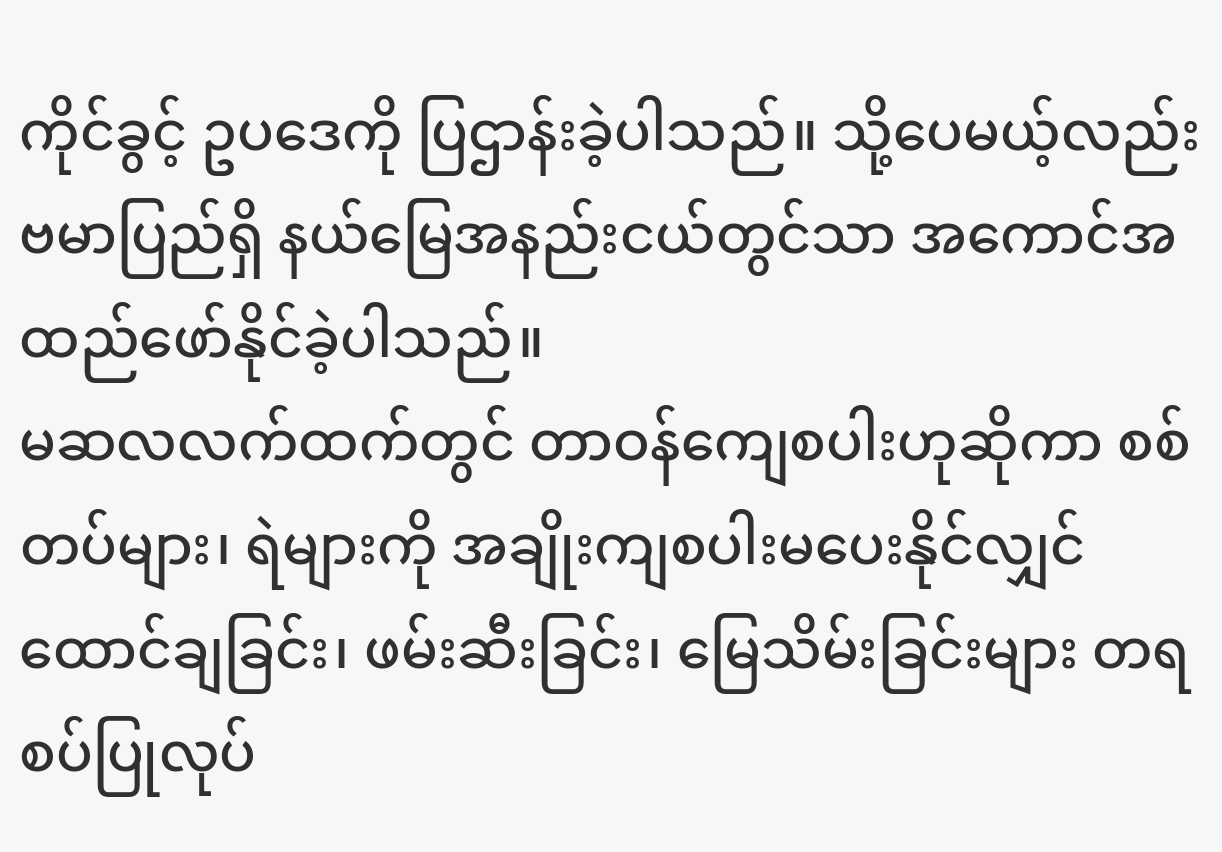ကိုင်ခွင့် ဥပဒေကို ပြဌာန်းခဲ့ပါသည်။ သို့ပေမယ့်လည်း ဗမာပြည်ရှိ နယ်မြေအနည်းငယ်တွင်သာ အကောင်အထည်ဖော်နိုင်ခဲ့ပါသည်။
မဆလလက်ထက်တွင် တာဝန်ကျေစပါးဟုဆိုကာ စစ်တပ်များ၊ ရဲများကို အချိုးကျစပါးမပေးနိုင်လျှင် ထောင်ချခြင်း၊ ဖမ်းဆီးခြင်း၊ မြေသိမ်းခြင်းများ တရစပ်ပြုလုပ်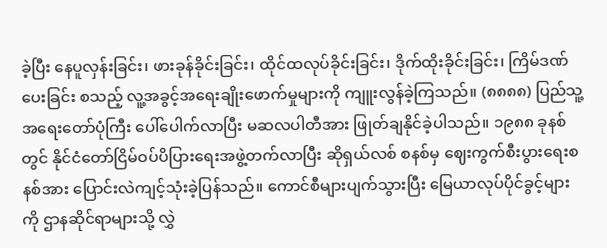ခဲ့ပြီး နေပူလှန်းခြင်း၊ ဖားခုန်ခိုင်းခြင်း၊ ထိုင်ထလုပ်ခိုင်းခြင်း၊ ဒိုက်ထိုးခိုင်းခြင်း၊ ကြိမ်ဒဏ်ပေးခြင်း စသည့် လူ့အခွင့်အရေးချိုးဖောက်မှုများကို ကျူးလွန်ခဲ့ကြသည်။ (၈၈၈၈) ပြည်သူ့အရေးတော်ပုံကြီး ပေါ်ပေါက်လာပြီး မဆလပါတီအား ဖြုတ်ချနိုင်ခဲ့ပါသည်။ ၁၉၈၈ ခုနစ်တွင် နိုင်ငံတော်ငြိမ်ဝပ်ပိပြားရေးအဖွဲ့တက်လာပြီး ဆိုရှယ်လစ် စနစ်မှ ဈေးကွက်စီးပွားရေးစနစ်အား ပြောင်းလဲကျင့်သုံးခဲ့ပြန်သည်။ ကောင်စီများပျက်သွားပြီး မြေယာလုပ်ပိုင်ခွင့်များကို ဌာနဆိုင်ရာများသို့ လွှဲ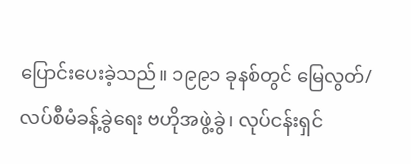ပြောင်းပေးခဲ့သည်။ ၁၉၉၁ ခုနစ်တွင် မြေလွတ်/ လပ်စီမံခန့်ခွဲရေး ဗဟိုအဖွဲ့ခွဲ၊ လုပ်ငန်းရှင်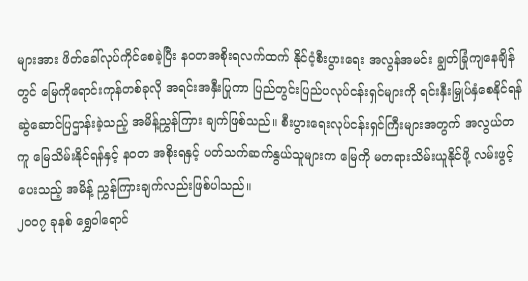များအား ဖိတ်ခေါ်လုပ်ကိုင်စေခဲ့ပြီး နဝတအစိုးရလက်ထက် နိုင်ငံ့စီးပွားရေး အလွန်အမင်း ချွတ်ခြုံကျနေချိန်တွင် မြေကိုရောင်းကုန်တစ်ခုလို အရင်းအနှီးပြုကာ ပြည်တွင်းပြည်ပလုပ်ငန်းရှင်များကို ရင်းနှီးမြှုပ်နှံစေနိုင်ရန် ဆွဲဆောင်ပြဌာန်းခဲ့သည့် အမိန့်ညွှန်ကြား ချက်ဖြစ်သည်။ စီးပွားရေးလုပ်ငန်းရှင်ကြီးများအတွက် အလွယ်တကူ မြေသိမ်းနိုင်ရန်နှင့် နဝတ အစိုးရနှင့် ပတ်သက်ဆက်နွယ်သူများက မြေကို မတရားသိမ်းယူနိုင်ဖို့ လမ်းဖွင့်ပေးသည့် အမိန့် ညွှန်ကြားချက်လည်းဖြစ်ပါသည်။
၂၀၀၇ ခုနစ် ရွှေဝါရောင်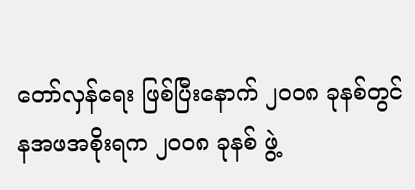တော်လှန်ရေး ဖြစ်ပြီးနောက် ၂၀၀၈ ခုနစ်တွင် နအဖအစိုးရက ၂၀၀၈ ခုနစ် ဖွဲ့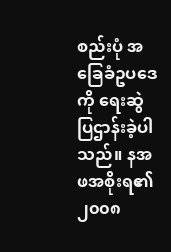စည်းပုံ အခြေခံဥပဒေကို ရေးဆွဲ ပြဌာန်းခဲ့ပါသည်။ နအဖအစိုးရ၏ ၂၀၀၈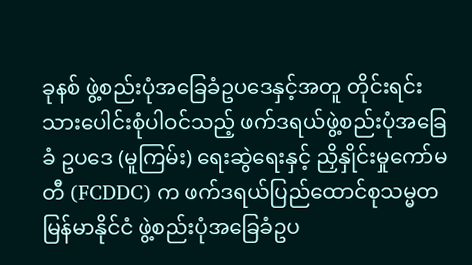ခုနစ် ဖွဲ့စည်းပုံအခြေခံဥပဒေနှင့်အတူ တိုင်းရင်းသားပေါင်းစုံပါဝင်သည့် ဖက်ဒရယ်ဖွဲ့စည်းပုံအခြေခံ ဥပဒေ (မူကြမ်း) ရေးဆွဲရေးနှင့် ညှိနှိုင်းမှုကော်မတီ (FCDDC) က ဖက်ဒရယ်ပြည်ထောင်စုသမ္မတမြန်မာနိုင်ငံ ဖွဲ့စည်းပုံအခြေခံဥပ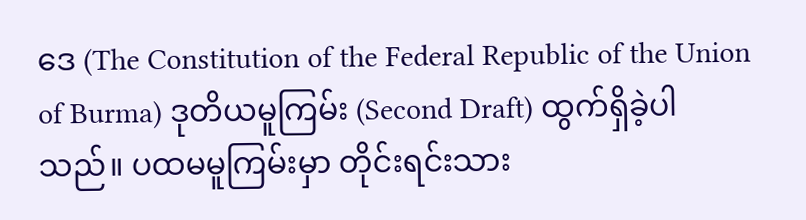ဒေ (The Constitution of the Federal Republic of the Union of Burma) ဒုတိယမူကြမ်း (Second Draft) ထွက်ရှိခဲ့ပါသည်။ ပထမမူကြမ်းမှာ တိုင်းရင်းသား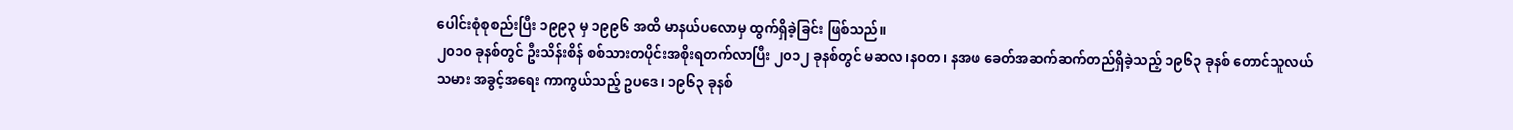ပေါင်းစုံစုစည်းပြီး ၁၉၉၃ မှ ၁၉၉၆ အထိ မာနယ်ပလောမှ ထွက်ရှိခဲ့ခြင်း ဖြစ်သည်။
၂၀၁၀ ခုနစ်တွင် ဦးသိန်းစိန် စစ်သားတပိုင်းအစိုးရတက်လာပြီး ၂၀၁၂ ခုနစ်တွင် မဆလ၊နဝတ၊ နအဖ ခေတ်အဆက်ဆက်တည်ရှိခဲ့သည့် ၁၉၆၃ ခုနစ် တောင်သူလယ်သမား အခွင့်အရေး ကာကွယ်သည့် ဥပဒေ၊ ၁၉၆၃ ခုနစ်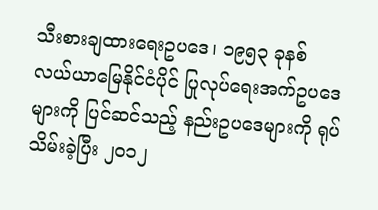သီးစားချထားရေးဥပဒေ၊ ၁၉၅၃ ခုနစ် လယ်ယာမြေနိုင်ငံပိုင် ပြုလုပ်ရေးအက်ဥပဒေများကို ပြင်ဆင်သည့် နည်းဥပဒေများကို ရုပ်သိမ်းခဲ့ပြီး ၂၀၁၂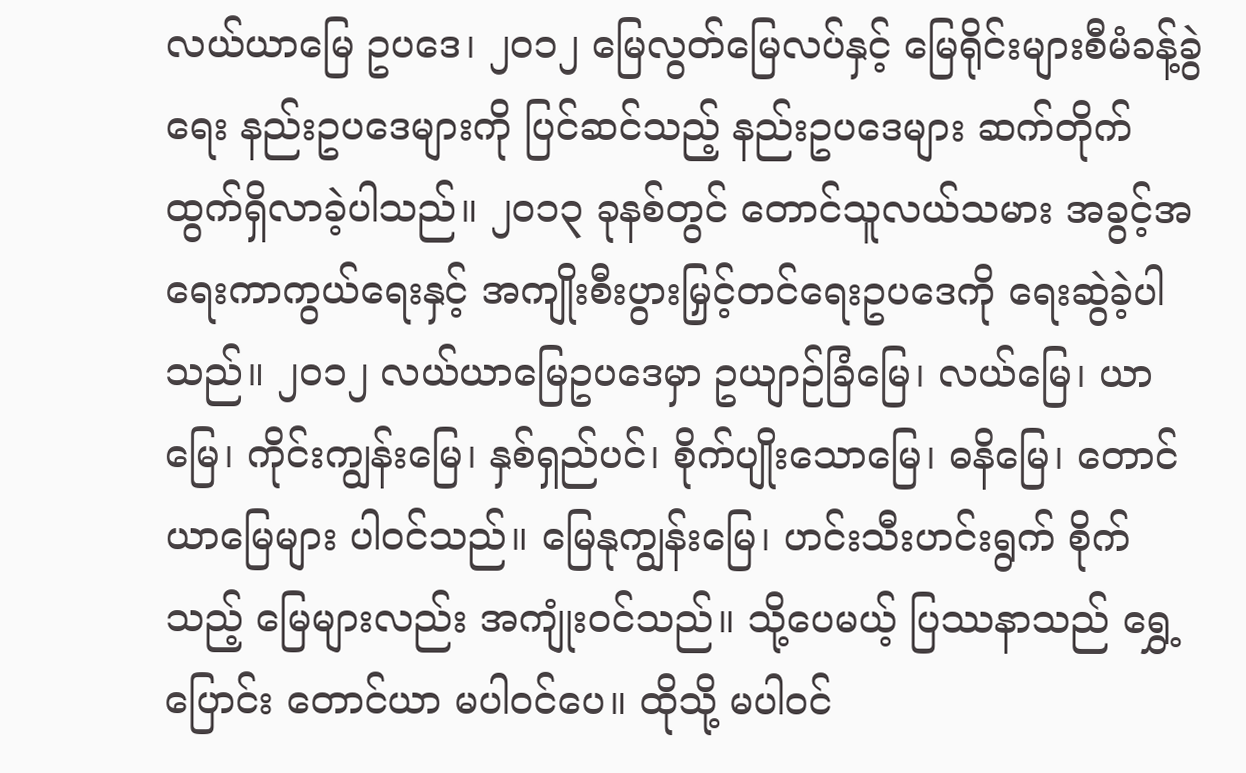လယ်ယာမြေ ဥပဒေ၊ ၂၀၁၂ မြေလွတ်မြေလပ်နှင့် မြေရိုင်းများစီမံခန့်ခွဲရေး နည်းဥပဒေများကို ပြင်ဆင်သည့် နည်းဥပဒေများ ဆက်တိုက်ထွက်ရှိလာခဲ့ပါသည်။ ၂၀၁၃ ခုနစ်တွင် တောင်သူလယ်သမား အခွင့်အရေးကာကွယ်ရေးနှင့် အကျိုးစီးပွားမြှင့်တင်ရေးဥပဒေကို ရေးဆွဲခဲ့ပါသည်။ ၂၀၁၂ လယ်ယာမြေဥပဒေမှာ ဥယျာဉ်ခြံမြေ၊ လယ်မြေ၊ ယာမြေ၊ ကိုင်းကျွန်းမြေ၊ နှစ်ရှည်ပင်၊ စိုက်ပျိုးသောမြေ၊ ဓနိမြေ၊ တောင်ယာမြေများ ပါဝင်သည်။ မြေနုကျွန်းမြေ၊ ဟင်းသီးဟင်းရွက် စိုက်သည့် မြေများလည်း အကျုံးဝင်သည်။ သို့ပေမယ့် ပြဿနာသည် ရွှေ့ပြောင်း တောင်ယာ မပါဝင်ပေ။ ထိုသို့ မပါဝင်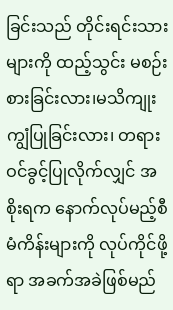ခြင်းသည် တိုင်းရင်းသားများကို ထည့်သွင်း မစဉ်းစားခြင်းလား၊မသိကျုးကျွံပြုခြင်းလား၊ တရားဝင်ခွင့်ပြုလိုက်လျှင် အစိုးရက နောက်လုပ်မည့်စီမံကိန်းများကို လုပ်ကိုင်ဖို့ရာ အခက်အခဲဖြစ်မည်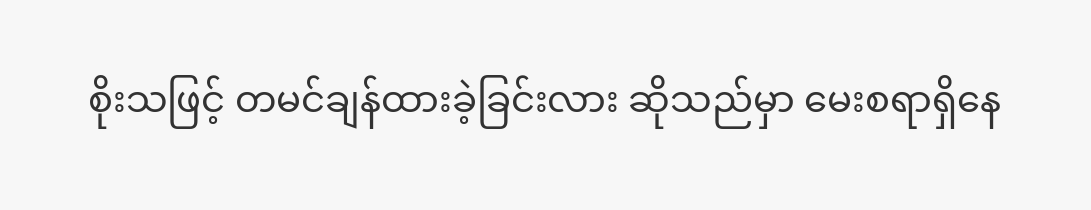စိုးသဖြင့် တမင်ချန်ထားခဲ့ခြင်းလား ဆိုသည်မှာ မေးစရာရှိနေ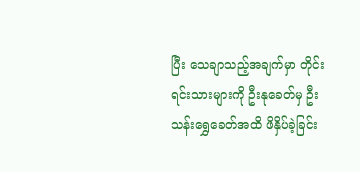ပြီး သေချာသည့်အချက်မှာ တိုင်းရင်းသားများကို ဦးနုခေတ်မှ ဦးသန်းရွှေခေတ်အထိ ဖိနှိပ်ခဲ့ခြင်း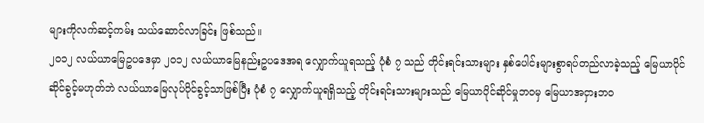များကိုလက်ဆင့်ကမ်း သယ်ဆောင်လာခြင်း ဖြစ်သည်။
၂၀၁၂ လယ်ယာမြေဥပဒေမှာ ၂၀၁၂ လယ်ယာမြေနည်းဥပဒေအရ လျှောက်ယူရသည့် ပုံစံ ၇ သည် တိုင်းရင်းသားများ နှစ်ပေါင်းများစွာရပ်တည်လာခဲ့သည့် မြေယာပိုင်ဆိုင်ခွင့်မဟုတ်ဘဲ လယ်ယာမြေလုပ်ပိုင်ခွင့်သာဖြစ်ပြီး ပုံစံ ၇ လျှောက်ယူရရှိသည့် တိုင်းရင်းသားများသည် မြေယာပိုင်ဆိုင်မှုဘဝမှ မြေယာအငှားဘဝ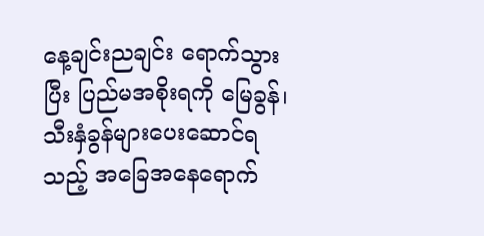နေ့ချင်းညချင်း ရောက်သွားပြီး ပြည်မအစိုးရကို မြေခွန်၊ သီးနှံခွန်များပေးဆောင်ရသည့် အခြေအနေရောက်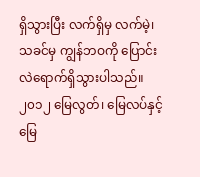ရှိသွားပြီး လက်ရှိမှ လက်မဲ့၊ သခင်မှ ကျွန်ဘဝကို ပြောင်းလဲရောက်ရှိသွားပါသည်။ ၂၀၁၂ မြေလွတ်၊ မြေလပ်နှင့် မြေ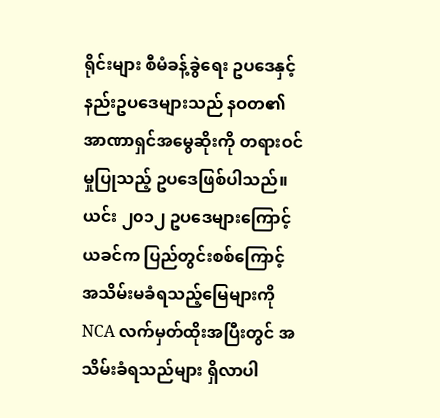ရိုင်းများ စီမံခန့်ခွဲရေး ဥပဒေနှင့် နည်းဥပဒေများသည် နဝတ၏ အာဏာရှင်အမွေဆိုးကို တရားဝင်မှုပြုသည့် ဥပဒေဖြစ်ပါသည်။ ယင်း ၂၀၁၂ ဥပဒေများကြောင့် ယခင်က ပြည်တွင်းစစ်ကြောင့် အသိမ်းမခံရသည့်မြေများကို NCA လက်မှတ်ထိုးအပြီးတွင် အသိမ်းခံရသည်များ ရှိလာပါ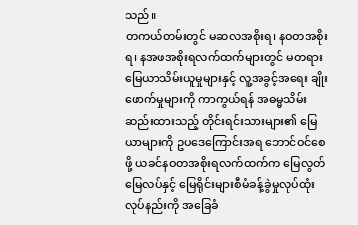သည်။
တကယ်တမ်းတွင် မဆလအစိုးရ၊ နဝတအစိုးရ၊ နအဖအစိုးရလက်ထက်များတွင် မတရားမြေယာသိမ်းယူမှုများနှင့် လူ့အခွင့်အရေး ချိုးဖောက်မှုများကို ကာကွယ်ရန် အဓမ္မသိမ်းဆည်းထားသည့် တိုင်းရင်းသားများ၏ မြေယာများကို ဥပဒေကြောင်းအရ ဘောင်ဝင်စေဖို့ ယခင်နဝတအစိုးရလက်ထက်က မြေလွတ်မြေလပ်နှင့် မြေရိုင်းများစီမံခန့်ခွဲမှုလုပ်ထုံးလုပ်နည်းကို အခြေခံ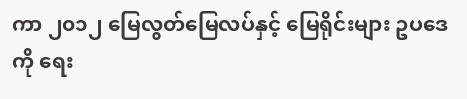ကာ ၂၀၁၂ မြေလွတ်မြေလပ်နှင့် မြေရိုင်းများ ဥပဒေကို ရေး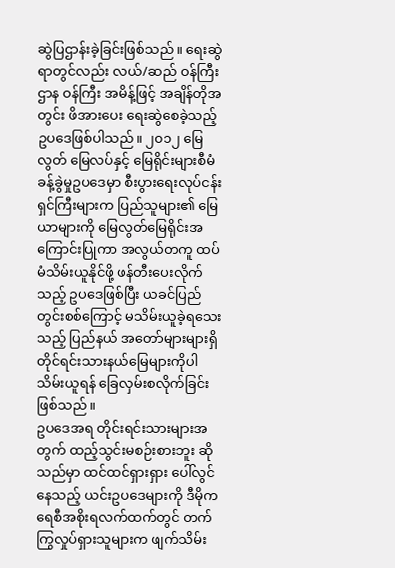ဆွဲပြဌာန်းခဲ့ခြင်းဖြစ်သည်။ ရေးဆွဲရာတွင်လည်း လယ်/ဆည် ဝန်ကြီးဌာန ဝန်ကြီး အမိန့်ဖြင့် အချိန်တိုအတွင်း ဖိအားပေး ရေးဆွဲစေခဲ့သည့် ဥပဒေဖြစ်ပါသည်။ ၂၀၁၂ မြေလွတ် မြေလပ်နှင့် မြေရိုင်းများစီမံခန့်ခွဲမှုဥပဒေမှာ စီးပွားရေးလုပ်ငန်းရှင်ကြီးများက ပြည်သူများ၏ မြေယာများကို မြေလွတ်မြေရိုင်းအကြောင်းပြုကာ အလွယ်တကူ ထပ်မံသိမ်းယူနိုင်ဖို့ ဖန်တီးပေးလိုက်သည့် ဥပဒေဖြစ်ပြီး ယခင်ပြည်တွင်းစစ်ကြောင့် မသိမ်းယူခဲ့ရသေးသည့် ပြည်နယ် အတော်များများရှိ တိုင်ရင်းသားနယ်မြေများကိုပါ သိမ်းယူရန် ခြေလှမ်းစလိုက်ခြင်းဖြစ်သည်။
ဥပဒေအရ တိုင်းရင်းသားများအတွက် ထည့်သွင်းမစဉ်းစားဘူး ဆိုသည်မှာ ထင်ထင်ရှားရှား ပေါ်လွင်နေသည့် ယင်းဥပဒေများကို ဒီမိုကရေစီအစိုးရလက်ထက်တွင် တက်ကြွလှုပ်ရှားသူများက ဖျက်သိမ်း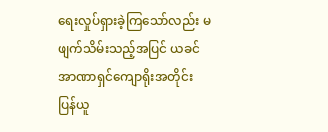ရေးလှုပ်ရှားခဲ့ကြသော်လည်း မဖျက်သိမ်းသည့်အပြင် ယခင်အာဏာရှင်ကျောရိုးအတိုင်း ပြန်ယူ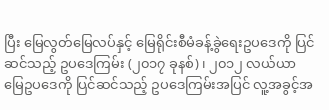ပြီး မြေလွတ်မြေလပ်နှင့် မြေရိုင်းစီမံခန့်ခွဲရေးဥပဒေကို ပြင်ဆင်သည့် ဥပဒေကြမ်း (၂၀၁၇ ခုနစ်)၊ ၂၀၁၂ လယ်ယာမြေဥပဒေကို ပြင်ဆင်သည့် ဥပဒေကြမ်းအပြင် လူ့အခွင့်အ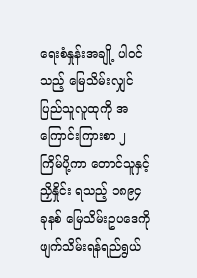ရေးစံနှုန်းအချို့ ပါဝင်သည့် မြေသိမ်းလျှင် ပြည်သူလူထုကို အကြောင်းကြားစာ ၂ ကြိမ်ပို့ကာ တောင်သူနှင့် ညှိနှိုင်း ရသည့် ၁၈၉၄ ခုနစ် မြေသိမ်းဥပဒေကို ဖျက်သိမ်းရန်ရည်ရွယ်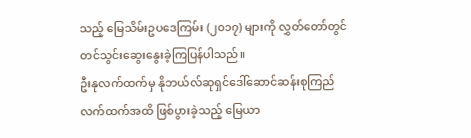သည့် မြေသိမ်းဥပဒေကြမ်း (၂၀၁၇) များကို လွှတ်တော်တွင် တင်သွင်းဆွေးနွေးခဲ့ကြပြန်ပါသည်။
ဦးနုလက်ထက်မှ နိုဘယ်လ်ဆုရှင်ဒေါ်ဆောင်ဆန်းစုကြည် လက်ထက်အထိ ဖြစ်ပွားခဲ့သည့် မြေယာ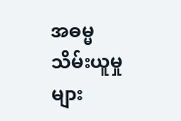အဓမ္မသိမ်းယူမှုများ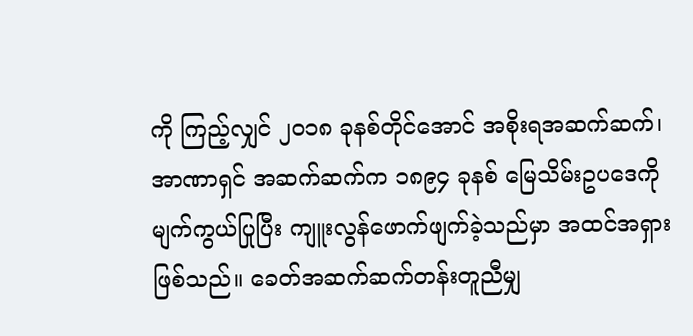ကို ကြည့်လျှင် ၂၀၁၈ ခုနစ်တိုင်အောင် အစိုးရအဆက်ဆက်၊ အာဏာရှင် အဆက်ဆက်က ၁၈၉၄ ခုနစ် မြေသိမ်းဥပဒေကို မျက်ကွယ်ပြုပြီး ကျူးလွန်ဖောက်ဖျက်ခဲ့သည်မှာ အထင်အရှားဖြစ်သည်။ ခေတ်အဆက်ဆက်တန်းတူညီမျှ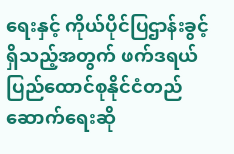ရေးနှင့် ကိုယ်ပိုင်ပြဌာန်းခွင့် ရှိသည့်အတွက် ဖက်ဒရယ်ပြည်ထောင်စုနိုင်ငံတည်ဆောက်ရေးဆို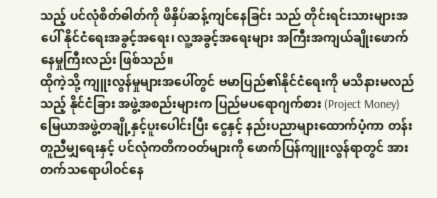သည့် ပင်လုံစိတ်ဓါတ်ကို ဖိနှိပ်ဆန့်ကျင်နေခြင်း သည် တိုင်းရင်းသားများအပေါ် နိုင်ငံရေးအခွင့်အရေး၊ လူ့အခွင့်အရေးများ အကြီးအကျယ်ချိုးဖောက် နေမှုကြီးလည်း ဖြစ်သည်။
ထိုကဲ့သို့ ကျူးလွန်မှုများအပေါ်တွင် ဗမာပြည်၏နိုင်ငံရေးကို မသိနားမလည်သည့် နိုင်ငံခြား အဖွဲ့အစည်းများက ပြည်မပရောဂျက်စား (Project Money) မြေယာအဖွဲ့တချို့နှင့်ပူးပေါင်းပြီး ငွေနှင့် နည်းပညာများထောက်ပံ့ကာ တန်းတူညီမျှရေးနှင့် ပင်လုံကတိကဝတ်များကို ဖောက်ပြန်ကျူးလွန်ရာတွင် အားတက်သရောပါဝင်နေ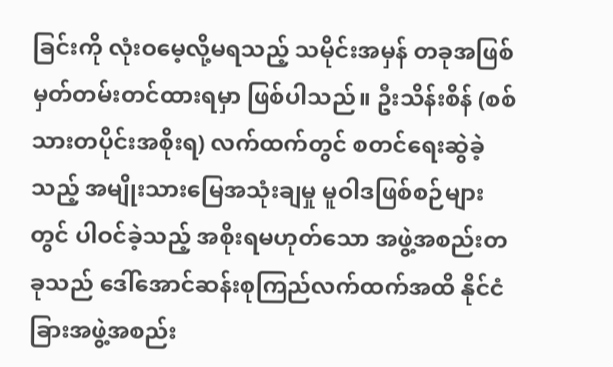ခြင်းကို လုံးဝမေ့လို့မရသည့် သမိုင်းအမှန် တခုအဖြစ် မှတ်တမ်းတင်ထားရမှာ ဖြစ်ပါသည်။ ဦးသိန်းစိန် (စစ်သားတပိုင်းအစိုးရ) လက်ထက်တွင် စတင်ရေးဆွဲခဲ့သည့် အမျိုးသားမြေအသုံးချမှု မူဝါဒဖြစ်စဉ်များတွင် ပါဝင်ခဲ့သည့် အစိုးရမဟုတ်သော အဖွဲ့အစည်းတခုသည် ဒေါ်အောင်ဆန်းစုကြည်လက်ထက်အထိ နိုင်ငံခြားအဖွဲ့အစည်း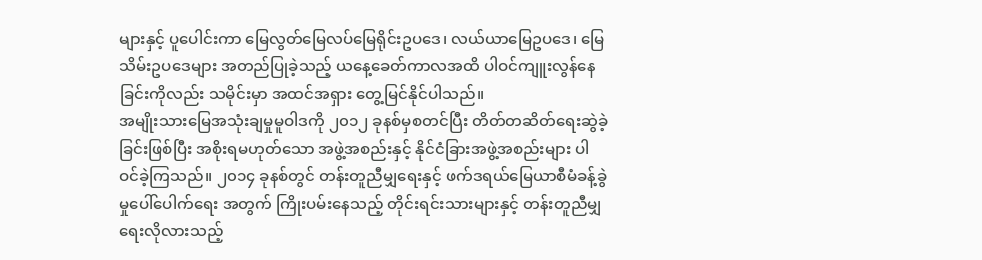များနှင့် ပူပေါင်းကာ မြေလွတ်မြေလပ်မြေရိုင်းဥပဒေ၊ လယ်ယာမြေဥပဒေ၊ မြေသိမ်းဥပဒေများ အတည်ပြုခဲ့သည့် ယနေ့ခေတ်ကာလအထိ ပါဝင်ကျူးလွန်နေခြင်းကိုလည်း သမိုင်းမှာ အထင်အရှား တွေ့မြင်နိုင်ပါသည်။
အမျိုးသားမြေအသုံးချမှုမူဝါဒကို ၂၀၁၂ ခုနစ်မှစတင်ပြီး တိတ်တဆိတ်ရေးဆွဲခဲ့ခြင်းဖြစ်ပြီး အစိုးရမဟုတ်သော အဖွဲ့အစည်းနှင့် နိုင်ငံခြားအဖွဲ့အစည်းများ ပါဝင်ခဲ့ကြသည်။ ၂၀၁၄ ခုနစ်တွင် တန်းတူညီမျှရေးနှင့် ဖက်ဒရယ်မြေယာစီမံခန့်ခွဲမှုပေါ်ပေါက်ရေး အတွက် ကြိုးပမ်းနေသည့် တိုင်းရင်းသားများနှင့် တန်းတူညီမျှရေးလိုလားသည့်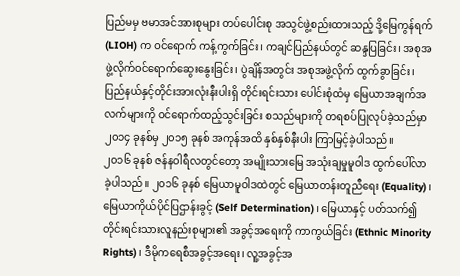ပြည်မမှ ဗမာအင်အားစုများ တပ်ပေါင်းစု အသွင်ဖွဲ့စည်းထားသည့် ဒို့မြေကွန်ရက် (LIOH) က ဝင်ရောက် ကန့်ကွက်ခြင်း၊ ကချင်ပြည်နယ်တွင် ဆန္ဒပြခြင်း၊ အစုအဖွဲ့လိုက်ဝင်ရောက်ဆွေးနွေးခြင်း၊ ပွဲချိန်အတွင်း အစုအဖွဲ့လိုက် ထွက်ခွာခြင်း၊ ပြည်နယ်နှင့်တိုင်းအားလုံးနီးပါးရှိ တိုင်းရင်းသား ပေါင်းစုံထံမှ မြေယာအချက်အလက်များကို ဝင်ရောက်ထည့်သွင်းခြင်း စသည်များကို တရစပ်ပြုလုပ်ခဲ့သည်မှာ ၂၀၁၄ ခုနစ်မှ ၂၀၁၅ ခုနစ် အကုန်အထိ နှစ်နှစ်နီးပါး ကြာမြင့်ခဲ့ပါသည်။
၂၀၁၆ ခုနစ် ဇန်နဝါရီလတွင်တော့ အမျိုးသားမြေ အသုံးချမှုမူဝါဒ ထွက်ပေါ်လာခဲ့ပါသည်။ ၂၀၁၆ ခုနစ် မြေယာမူဝါဒထဲတွင် မြေယာတန်းတူညီရေး (Equality)၊ မြေယာကိုယ်ပိုင်ပြဌာန်းခွင့် (Self Determination)၊ မြေယာနှင့် ပတ်သက်၍ တိုင်းရင်းသားလူနည်းစုများ၏ အခွင့်အရေးကို ကာကွယ်ခြင်း (Ethnic Minority Rights)၊ ဒီမိုကရေစီအခွင့်အရေး၊ လူ့အခွင့်အ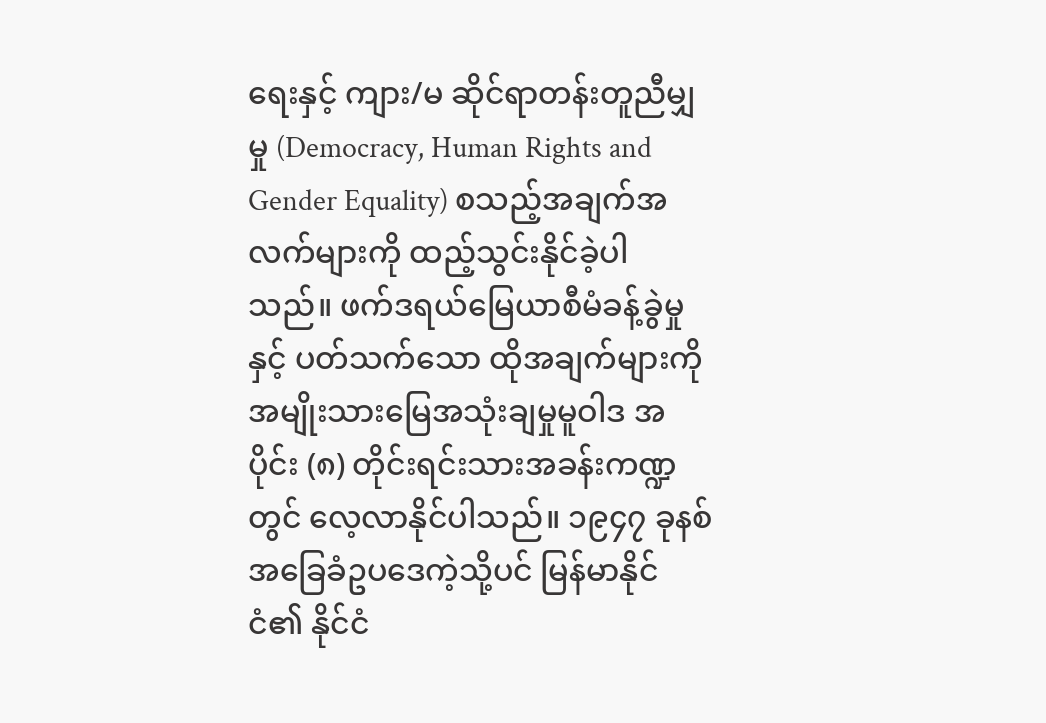ရေးနှင့် ကျား/မ ဆိုင်ရာတန်းတူညီမျှမှု (Democracy, Human Rights and Gender Equality) စသည့်အချက်အလက်များကို ထည့်သွင်းနိုင်ခဲ့ပါသည်။ ဖက်ဒရယ်မြေယာစီမံခန့်ခွဲမှုနှင့် ပတ်သက်သော ထိုအချက်များကို အမျိုးသားမြေအသုံးချမှုမူဝါဒ အပိုင်း (၈) တိုင်းရင်းသားအခန်းကဏ္ဍတွင် လေ့လာနိုင်ပါသည်။ ၁၉၄၇ ခုနစ် အခြေခံဥပဒေကဲ့သို့ပင် မြန်မာနိုင်ငံ၏ နိုင်ငံ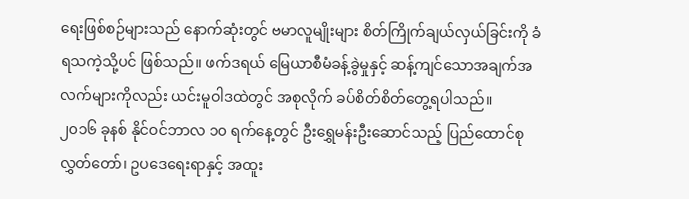ရေးဖြစ်စဉ်များသည် နောက်ဆုံးတွင် ဗမာလူမျိုးများ စိတ်ကြိုက်ချယ်လှယ်ခြင်းကို ခံရသကဲ့သို့ပင် ဖြစ်သည်။ ဖက်ဒရယ် မြေယာစီမံခန့်ခွဲမှုနှင့် ဆန့်ကျင်သောအချက်အလက်များကိုလည်း ယင်းမူဝါဒထဲတွင် အစုလိုက် ခပ်စိတ်စိတ်တွေ့ရပါသည်။
၂၀၁၆ ခုနစ် နိုင်ဝင်ဘာလ ၁၀ ရက်နေ့တွင် ဦးရွှေမန်းဦးဆောင်သည့် ပြည်ထောင်စု လွှတ်တော်၊ ဥပဒေရေးရာနှင့် အထူး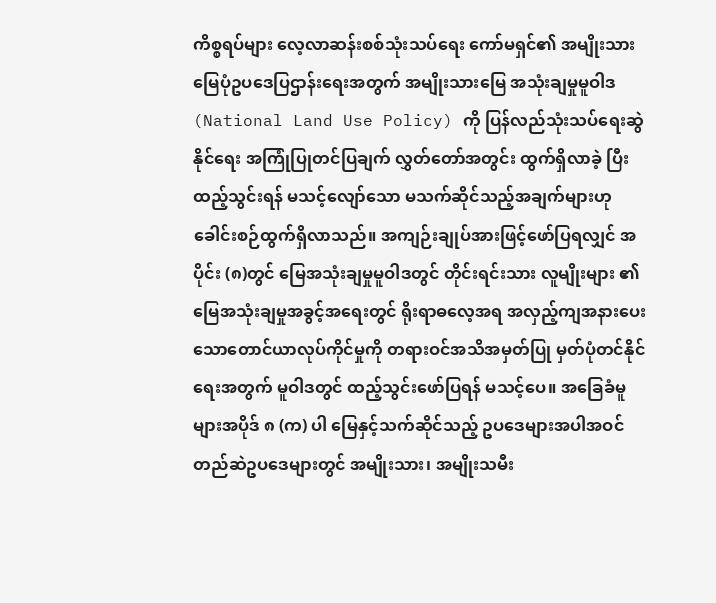ကိစ္စရပ်များ လေ့လာဆန်းစစ်သုံးသပ်ရေး ကော်မရှင်၏ အမျိုးသားမြေပုံဥပဒေပြဌာန်းရေးအတွက် အမျိုးသားမြေ အသုံးချမှုမူဝါဒ (National Land Use Policy) ကို ပြန်လည်သုံးသပ်ရေးဆွဲနိုင်ရေး အကြုံပြုတင်ပြချက် လွှတ်တော်အတွင်း ထွက်ရှိလာခဲ့ ပြီး ထည့်သွင်းရန် မသင့်လျော်သော မသက်ဆိုင်သည့်အချက်များဟု ခေါင်းစဉ်ထွက်ရှိလာသည်။ အကျဉ်းချုပ်အားဖြင့်ဖော်ပြရလျှင် အပိုင်း (၈)တွင် မြေအသုံးချမှုမူဝါဒတွင် တိုင်းရင်းသား လူမျိုးများ ၏ မြေအသုံးချမှုအခွင့်အရေးတွင် ရိုးရာဓလေ့အရ အလှည့်ကျအနားပေးသောတောင်ယာလုပ်ကိုင်မှုကို တရားဝင်အသိအမှတ်ပြု မှတ်ပုံတင်နိုင်ရေးအတွက် မူဝါဒတွင် ထည့်သွင်းဖော်ပြရန် မသင့်ပေ။ အခြေခံမူများအပိုဒ် ၈ (က) ပါ မြေနှင့်သက်ဆိုင်သည့် ဥပဒေများအပါအဝင် တည်ဆဲဥပဒေများတွင် အမျိုးသား၊ အမျိုးသမီး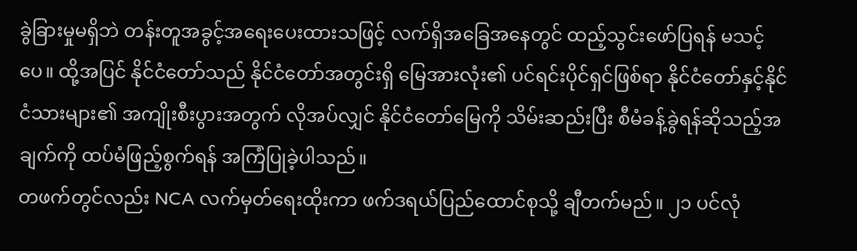ခွဲခြားမှုမရှိဘဲ တန်းတူအခွင့်အရေးပေးထားသဖြင့် လက်ရှိအခြေအနေတွင် ထည့်သွင်းဖော်ပြရန် မသင့်ပေ။ ထို့အပြင် နိုင်ငံတော်သည် နိုင်ငံတော်အတွင်းရှိ မြေအားလုံး၏ ပင်ရင်းပိုင်ရှင်ဖြစ်ရာ နိုင်ငံတော်နှင့်နိုင်ငံသားများ၏ အကျိုးစီးပွားအတွက် လိုအပ်လျှင် နိုင်ငံတော်မြေကို သိမ်းဆည်းပြီး စီမံခန့်ခွဲရန်ဆိုသည့်အချက်ကို ထပ်မံဖြည့်စွက်ရန် အကြံပြုခဲ့ပါသည်။
တဖက်တွင်လည်း NCA လက်မှတ်ရေးထိုးကာ ဖက်ဒရယ်ပြည်ထောင်စုသို့ ချီတက်မည်။ ၂၁ ပင်လုံ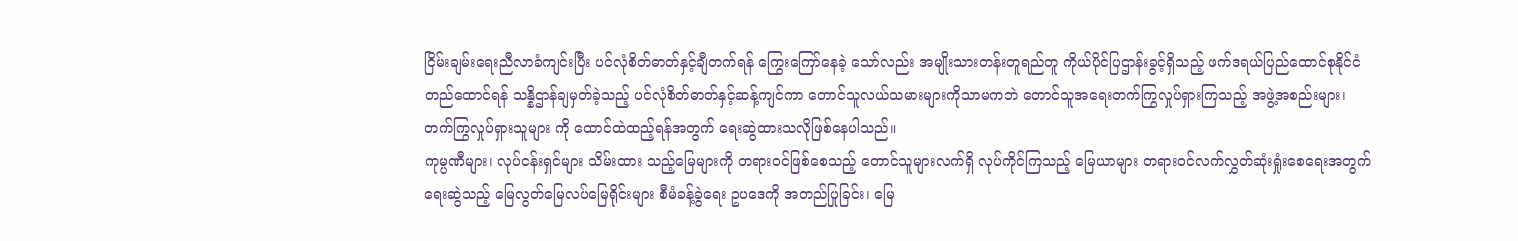ငြိမ်းချမ်းရေးညီလာခံကျင်းပြီး ပင်လုံစိတ်ဓာတ်နှင့်ချီတက်ရန် ကြွေးကြော်နေခဲ့ သော်လည်း အမျိုးသားတန်းတူရည်တူ ကိုယ်ပိုင်ပြဌာန်းခွင့်ရှိသည့် ဖက်ဒရယ်ပြည်ထောင်စုနိုင်ငံ တည်ထောင်ရန် သန္နိဌာန်ချမှတ်ခဲ့သည့် ပင်လုံစိတ်ဓာတ်နှင့်ဆန့်ကျင်ကာ တောင်သူလယ်သမားများကိုသာမကဘဲ တောင်သူအရေးတက်ကြွလှုပ်ရှားကြသည့် အဖွဲ့အစည်းများ၊ တက်ကြွလှုပ်ရှားသူများ ကို ထောင်ထဲထည့်ရန်အတွက် ရေးဆွဲထားသလိုဖြစ်နေပါသည်။
ကုမ္ပဏီများ၊ လုပ်ငန်းရှင်များ သိမ်းထား သည့်မြေများကို တရားဝင်ဖြစ်စေသည့် တောင်သူများလက်ရှိ လုပ်ကိုင်ကြသည့် မြေယာများ တရားဝင်လက်လွှတ်ဆုံးရှုံးစေရေးအတွက် ရေးဆွဲသည့် မြေလွတ်မြေလပ်မြေရိုင်းများ စီမံခန့်ခွဲရေး ဥပဒေကို အတည်ပြုခြင်း၊ မြေ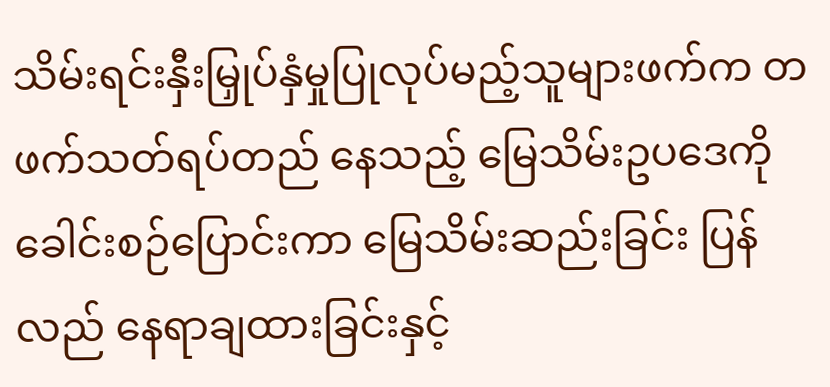သိမ်းရင်းနှီးမြှုပ်နှံမှုပြုလုပ်မည့်သူများဖက်က တဖက်သတ်ရပ်တည် နေသည့် မြေသိမ်းဥပဒေကို ခေါင်းစဉ်ပြောင်းကာ မြေသိမ်းဆည်းခြင်း ပြန်လည် နေရာချထားခြင်းနှင့်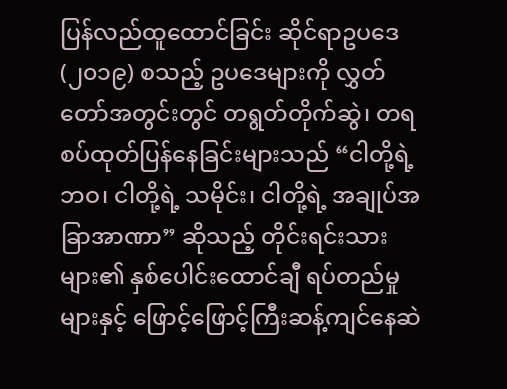ပြန်လည်ထူထောင်ခြင်း ဆိုင်ရာဥပဒေ (၂၀၁၉) စသည့် ဥပဒေများကို လွှတ်တော်အတွင်းတွင် တရွတ်တိုက်ဆွဲ၊ တရစပ်ထုတ်ပြန်နေခြင်းများသည် “ငါတို့ရဲ့ ဘဝ၊ ငါတို့ရဲ့ သမိုင်း၊ ငါတို့ရဲ့ အချုပ်အခြာအာဏာ” ဆိုသည့် တိုင်းရင်းသားများ၏ နှစ်ပေါင်းထောင်ချီ ရပ်တည်မှုများနှင့် ဖြောင့်ဖြောင့်ကြီးဆန့်ကျင်နေဆဲ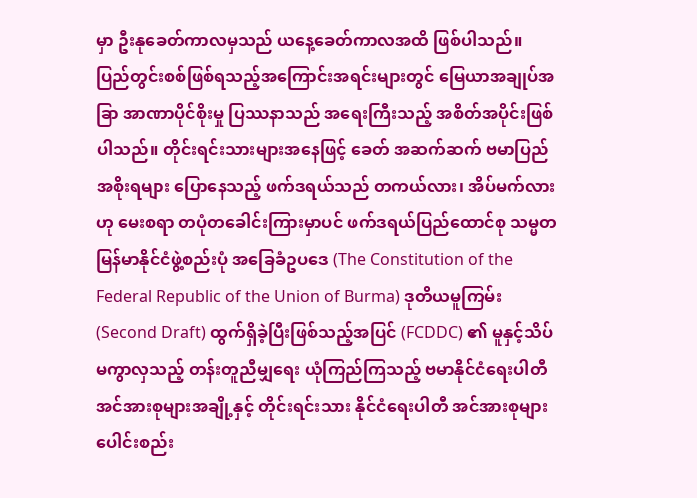မှာ ဦးနုခေတ်ကာလမှသည် ယနေ့ခေတ်ကာလအထိ ဖြစ်ပါသည်။
ပြည်တွင်းစစ်ဖြစ်ရသည့်အကြောင်းအရင်းများတွင် မြေယာအချုပ်အခြာ အာဏာပိုင်စိုးမှု ပြဿနာသည် အရေးကြီးသည့် အစိတ်အပိုင်းဖြစ်ပါသည်။ တိုင်းရင်းသားများအနေဖြင့် ခေတ် အဆက်ဆက် ဗမာပြည်အစိုးရများ ပြောနေသည့် ဖက်ဒရယ်သည် တကယ်လား၊ အိပ်မက်လားဟု မေးစရာ တပုံတခေါင်းကြားမှာပင် ဖက်ဒရယ်ပြည်ထောင်စု သမ္မတမြန်မာနိုင်ငံဖွဲ့စည်းပုံ အခြေခံဥပဒေ (The Constitution of the Federal Republic of the Union of Burma) ဒုတိယမူကြမ်း (Second Draft) ထွက်ရှိခဲ့ပြီးဖြစ်သည့်အပြင် (FCDDC) ၏ မူနှင့်သိပ်မကွာလှသည့် တန်းတူညီမျှရေး ယုံကြည်ကြသည့် ဗမာနိုင်ငံရေးပါတီအင်အားစုများအချို့နှင့် တိုင်းရင်းသား နိုင်ငံရေးပါတီ အင်အားစုများပေါင်းစည်း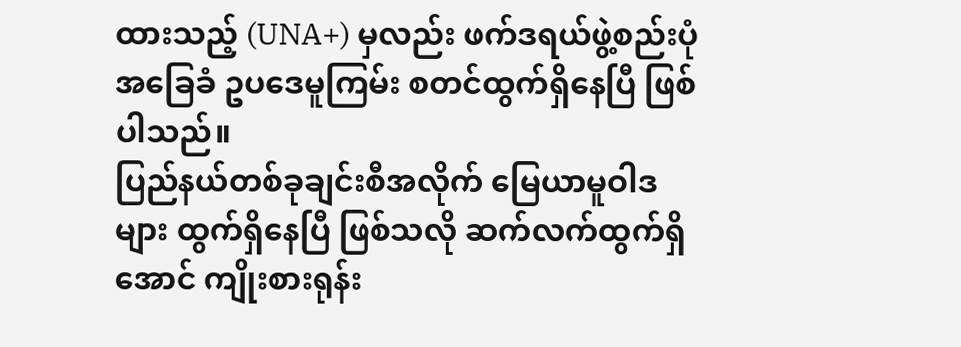ထားသည့် (UNA+) မှလည်း ဖက်ဒရယ်ဖွဲ့စည်းပုံ အခြေခံ ဥပဒေမူကြမ်း စတင်ထွက်ရှိနေပြီ ဖြစ်ပါသည်။
ပြည်နယ်တစ်ခုချင်းစီအလိုက် မြေယာမူဝါဒများ ထွက်ရှိနေပြီ ဖြစ်သလို ဆက်လက်ထွက်ရှိအောင် ကျိုးစားရုန်း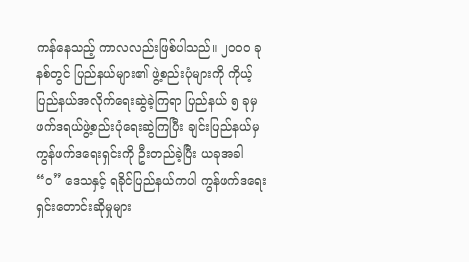ကန်နေသည့် ကာလလည်းဖြစ်ပါသည်။ ၂၀၀၀ ခုနစ်တွင် ပြည်နယ်များ၏ ဖွဲ့စည်းပုံများကို ကိုယ့်ပြည်နယ်အလိုက်ရေးဆွဲခဲ့ကြရာ ပြည်နယ် ၅ ခုမှ ဖက်ဒရယ်ဖွဲ့စည်းပုံရေးဆွဲကြပြီး ချင်းပြည်နယ်မှ ကွန်ဖက်ဒရေးရှင်းကို ဦးတည်ခဲ့ပြီး ယခုအခါ “ဝ” ဒေသနှင့် ရခိုင်ပြည်နယ်ကပါ ကွန်ဖက်ဒရေးရှင်းတောင်းဆိုမှုများ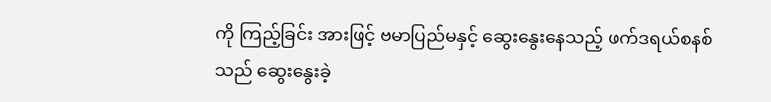ကို ကြည့်ခြင်း အားဖြင့် ဗမာပြည်မနှင့် ဆွေးနွေးနေသည့် ဖက်ဒရယ်စနစ်သည် ဆွေးနွေးခဲ့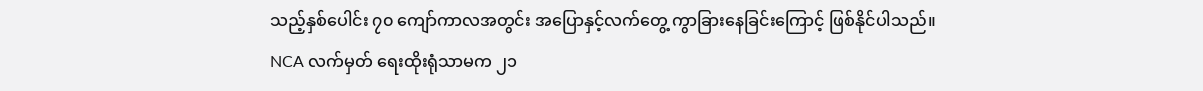သည့်နှစ်ပေါင်း ၇၀ ကျော်ကာလအတွင်း အပြောနှင့်လက်တွေ့ ကွာခြားနေခြင်းကြောင့် ဖြစ်နိုင်ပါသည်။
NCA လက်မှတ် ရေးထိုးရုံသာမက ၂၁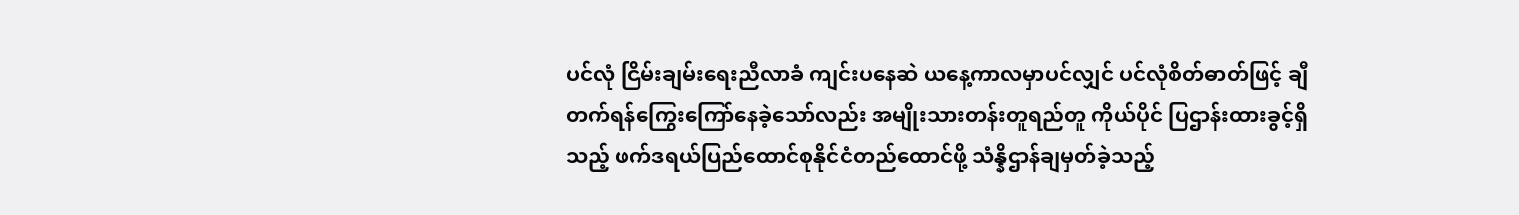ပင်လုံ ငြိမ်းချမ်းရေးညီလာခံ ကျင်းပနေဆဲ ယနေ့ကာလမှာပင်လျှင် ပင်လုံစိတ်ဓာတ်ဖြင့် ချီတက်ရန်ကြွေးကြော်နေခဲ့သော်လည်း အမျိုးသားတန်းတူရည်တူ ကိုယ်ပိုင် ပြဌာန်းထားခွင့်ရှိ သည့် ဖက်ဒရယ်ပြည်ထောင်စုနိုင်ငံတည်ထောင်ဖို့ သံန္နိဌာန်ချမှတ်ခဲ့သည့်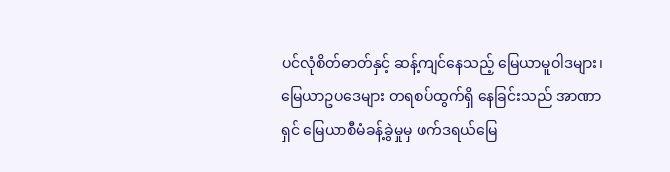ပင်လုံစိတ်ဓာတ်နှင့် ဆန့်ကျင်နေသည့် မြေယာမူဝါဒများ၊ မြေယာဥပဒေများ တရစပ်ထွက်ရှိ နေခြင်းသည် အာဏာရှင် မြေယာစီမံခန့်ခွဲမှုမှ ဖက်ဒရယ်မြေ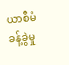ယာစီမံခန့်ခွဲမှု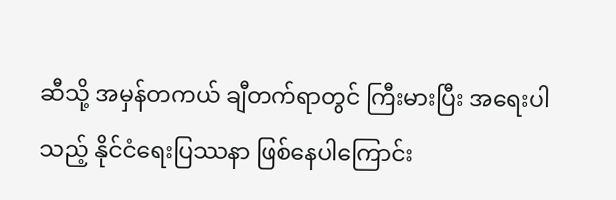ဆီသို့ အမှန်တကယ် ချီတက်ရာတွင် ကြီးမားပြီး အရေးပါသည့် နိုင်ငံရေးပြဿနာ ဖြစ်နေပါကြောင်း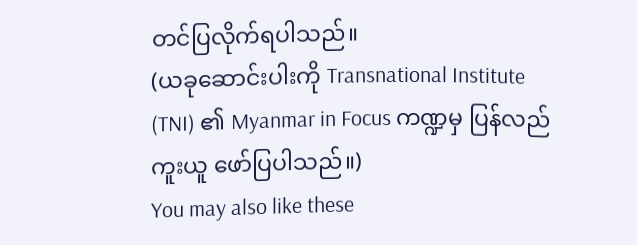တင်ပြလိုက်ရပါသည်။
(ယခုဆောင်းပါးကို Transnational Institute (TNI) ၏ Myanmar in Focus ကဏ္ဍမှ ပြန်လည်ကူးယူ ဖော်ပြပါသည်။)
You may also like these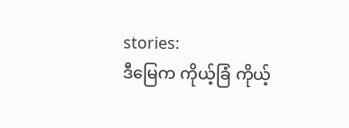stories:
ဒီမြေက ကိုယ့်ခြံ ကိုယ့်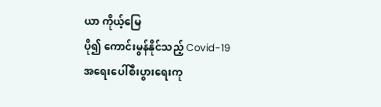ယာ ကိုယ့်မြေ
ပို၍ ကောင်းမွန်နိုင်သည့် Covid-19 အရေးပေါ်စီးပွားရေးကု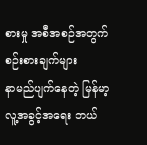စားမှု အစီအစဉ်အတွက် စဉ်းစားချက်များ
နာမည်ပျက်နေတဲ့ မြန်မာ့လူ့အခွင့်အရေး ဘယ်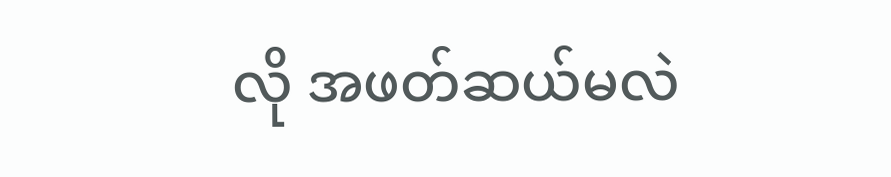လို အဖတ်ဆယ်မလဲ